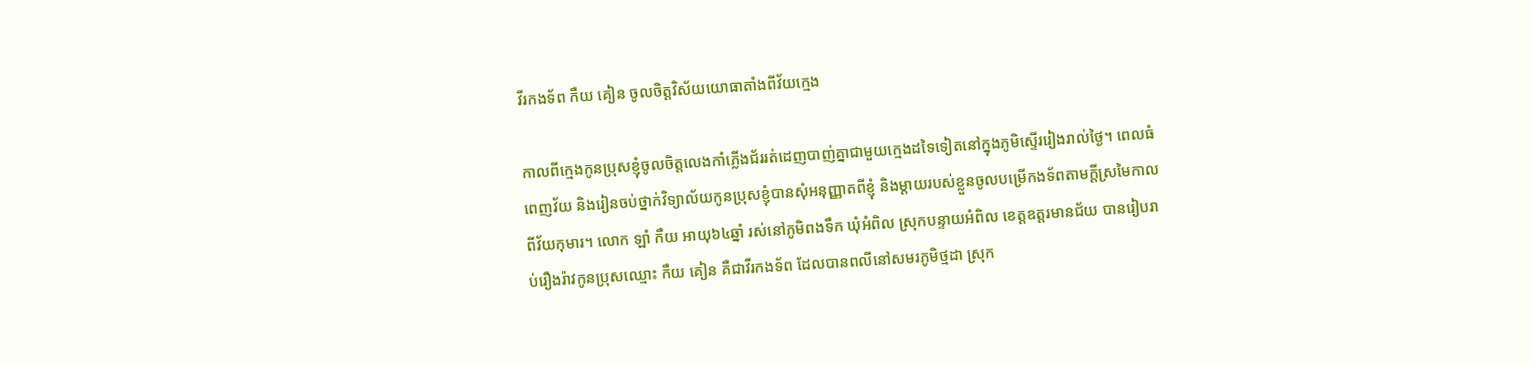វីរកងទ័ព កឺយ គៀន ចូលចិត្តវិស័យយោធាតាំងពីវ័យក្មេង

កាលពីក្មេងកូនប្រុសខ្ញុំចូលចិត្តលេងកាំភ្លើងជ័ររត់ដេញបាញ់គ្នាជាមួយក្មេងដទៃទៀតនៅក្នុងភូមិស្ទើររៀងរាល់ថ្ងៃ។ ពេលធំពេញវ័យ និងរៀនចប់ថ្នាក់វិទ្យាល័យកូនប្រុសខ្ញុំបានសុំអនុញ្ញាតពីខ្ញុំ និងម្តាយរបស់ខ្លួនចូលបម្រើកងទ័ពតាមក្តីស្រមៃកាលពីវ័យកុមារ។ លោក ឡាំ កឺយ អាយុ៦៤ឆ្នាំ រស់នៅភូមិពងទឹក ឃុំអំពិល ស្រុកបន្ទាយអំពិល ខេត្តឧត្តរមានជ័យ បានរៀបរាប់រឿងរ៉ាវកូនប្រុសឈ្មោះ កឺយ គៀន គឺជាវីរកងទ័ព ដែលបានពលីនៅសមរភូមិថ្មដា ស្រុក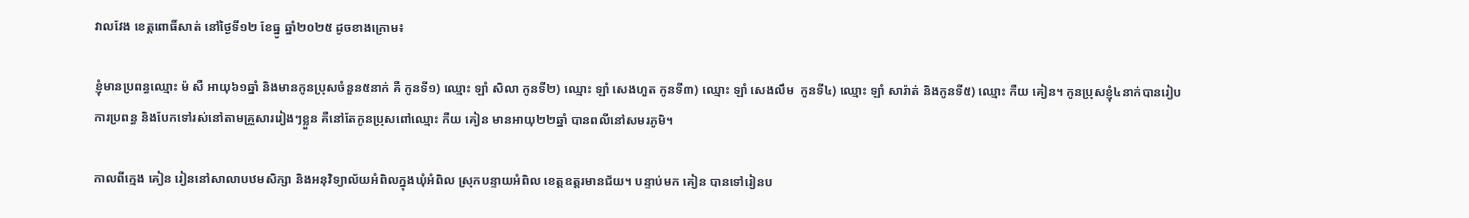វាលវែង ខេត្តពោធិ៍សាត់ នៅថ្ងៃទី១២ ខែធ្នូ ឆ្នាំ២០២៥ ដូចខាងក្រោម៖

ខ្ញុំមានប្រពន្ធឈ្មោះ ម៉ សឺ អាយុ៦១ឆ្នាំ និងមានកូនប្រុសចំនួន៥នាក់ គឺ កូនទី១) ឈ្មោះ ឡាំ សិលា កូនទី២) ឈ្មោះ ឡាំ សេងហួត កូនទី៣) ឈ្មោះ ឡាំ សេងលឹម  កូនទី៤) ឈ្មោះ ឡាំ សារ៉ាត់ និងកូនទី៥) ឈ្មោះ កឺយ គៀន។ កូនប្រុសខ្ញុំ៤នាក់បានរៀបការប្រពន្ធ និងបែកទៅរស់នៅតាមគ្រួសាររៀងៗខ្លួន គឺនៅតែកូនប្រុសពៅឈ្មោះ កឺយ គៀន មានអាយុ២២ឆ្នាំ បានពលីនៅសមរភូមិ។

កាលពីក្មេង គៀន រៀននៅសាលាបឋមសិក្សា និងអនុវិទ្យាល័យអំពិលក្នុងឃុំអំពិល ស្រុកបន្ទាយអំពិល ខេត្តឧត្តរមានជ័យ។ បន្ទាប់មក គៀន បានទៅរៀនប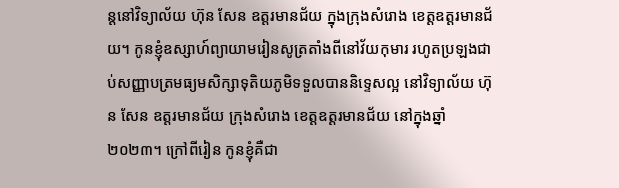ន្តនៅវិទ្យាល័យ ហ៊ុន សែន ឧត្តរមានជ័យ ក្នុងក្រុងសំរោង ខេត្តឧត្តរមានជ័យ។ កូនខ្ញុំឧស្សាហ៍ព្យាយាមរៀនសូត្រតាំងពីនៅវ័យកុមារ រហូតប្រឡងជាប់សញ្ញាបត្រមធ្យមសិក្សាទុតិយភូមិទទួលបាននិទ្ទេសល្អ នៅវិទ្យាល័យ ហ៊ុន សែន ឧត្តរមានជ័យ ក្រុងសំរោង ខេត្តឧត្តរមានជ័យ នៅក្នុងឆ្នាំ២០២៣។ ក្រៅពីរៀន កូនខ្ញុំគឺជា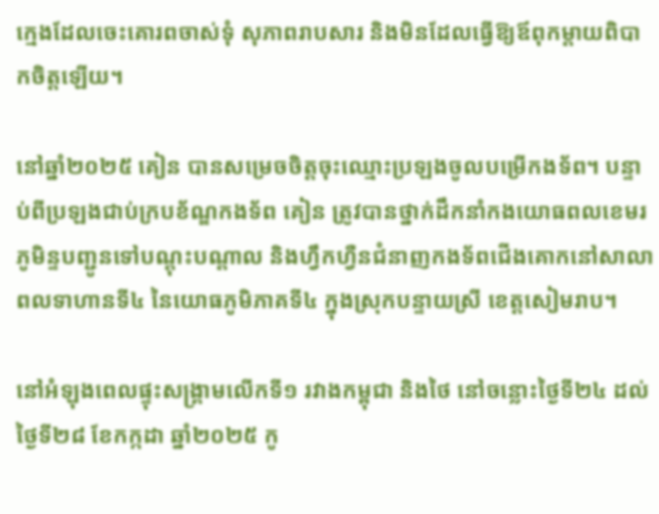ក្មេងដែលចេះគោរពចាស់ទុំ សុភាពរាបសារ និងមិនដែលធ្វើឱ្យឪពុកម្ដាយពិបាកចិត្តឡើយ។

នៅឆ្នាំ២០២៥ គៀន បានសម្រេចចិត្តចុះឈ្មោះប្រឡងចូលបម្រើកងទ័ព។ បន្ទាប់ពីប្រឡងជាប់ក្របខ័ណ្ឌកងទ័ព គៀន ត្រូវបានថ្នាក់ដឹកនាំកងយោធពលខេមរភូមិន្ទបញ្ជូនទៅបណ្តុះបណ្តាល និងហ្វឹកហ្វឺនជំនាញកងទ័ពជើងគោកនៅសាលាពលទាហានទី៤ នៃយោធភូមិភាគទី៤ ក្នុងស្រុកបន្ទាយស្រី ខេត្តសៀមរាប។

នៅអំឡុងពេលផ្ទុះសង្រ្គាមលើកទី១ រវាងកម្ពុជា និងថៃ នៅចន្លោះថ្ងៃទី២៤ ដល់ ថ្ងៃទី២៨ ខែកក្កដា ឆ្នាំ២០២៥ កូ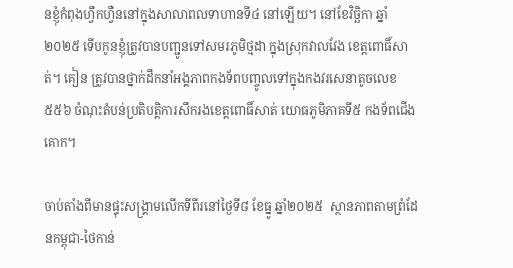នខ្ញុំកំពុងហ្វឹកហ្វឺននៅក្នុងសាលាពលទាហានទី៤ នៅឡើយ។ នៅខែវិច្ឆិកា ឆ្នាំ២០២៥ ទើបកូនខ្ញុំត្រូវបានបញ្ជូនទៅសមរភូមិថ្មដា ក្នុងស្រុកវាលវែង ខេត្តពោធិ៍សាត់។ គៀន ត្រូវបានថ្នាក់ដឹកនាំអង្គភាពកងទ័ពបញ្ចូលទៅក្នុងកងវរសេនាតូចលេខ៥៥៦ ចំណុះតំបន់ប្រតិបត្តិការសឹករងខេត្តពោធិ៍សាត់ យោធភូមិភាគទី៥ កងទ័ពជើងគោក។

ចាប់តាំងពីមានផ្ទុះសង្រ្គាមលើកទីពីរនៅថ្ងៃទី៨ ខែធ្នូ ឆ្នាំ២០២៥  ស្ថានភាពតាមព្រំដែនកម្ពុជា-ថៃកាន់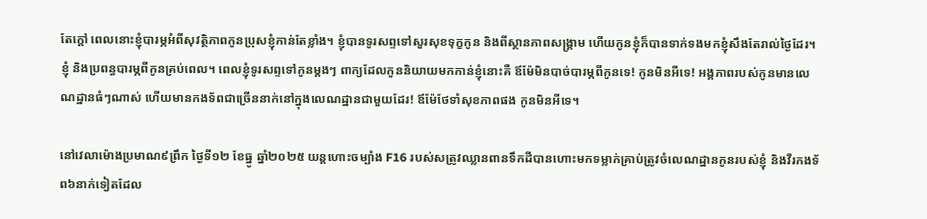តែក្ដៅ ពេលនោះខ្ញុំបារម្ភអំពីសុវត្ថិភាពកូនប្រុសខ្ញុំកាន់តែខ្លាំង។ ខ្ញុំបានទូរសព្ទទៅសួរសុខទុក្ខកូន និងពីស្ថានភាពសង្រ្គាម ហើយកូនខ្ញុំក៏បានទាក់ទងមកខ្ញុំសឹងតែរាល់ថ្ងៃដែរ។ ខ្ញុំ និងប្រពន្ធបារម្ភពីកូនគ្រប់ពេល។ ពេលខ្ញុំទូរសព្ទទៅកូនម្តងៗ ពាក្យដែលកូននិយាយមកកាន់ខ្ញុំនោះគឺ ឪម៉ែមិនបាច់បារម្ភពីកូនទេ! កូនមិនអីទេ! អង្គភាពរបស់កូនមានលេណដ្ឋានធំៗណាស់ ហើយមានកងទ័ពជាច្រើននាក់នៅក្នុងលេណដ្ឋានជាមួយដែរ! ឪម៉ែថែទាំសុខភាពផង កូនមិនអីទេ។

នៅវេលាម៉ោងប្រមាណ៩ព្រឹក ថ្ងៃទី១២ ខែធ្នូ ឆ្នាំ២០២៥ យន្ដហោះចម្បាំង F16 របស់សត្រូវឈ្លានពានទឹកដីបានហោះមកទម្លាក់គ្រាប់ត្រូវចំលេណដ្ឋានកូនរបស់ខ្ញុំ និងវីរកងទ័ព៦នាក់ទៀតដែល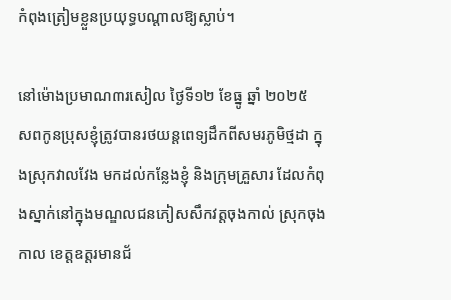កំពុងត្រៀមខ្លួនប្រយុទ្ធបណ្តាលឱ្យស្លាប់។

នៅម៉ោងប្រមាណ៣រសៀល ថ្ងៃទី១២ ខែធ្នូ ឆ្នាំ ២០២៥  សពកូនប្រុសខ្ញុំត្រូវបានរថយន្តពេទ្យដឹកពីសមរភូមិថ្មដា ក្នុងស្រុកវាលវែង មកដល់កន្លែងខ្ញុំ និងក្រុមគ្រួសារ ដែលកំពុងស្នាក់នៅក្នុងមណ្ឌលជនភៀសសឹកវត្តចុងកាល់ ស្រុកចុងកាល ខេត្តឧត្តរមានជ័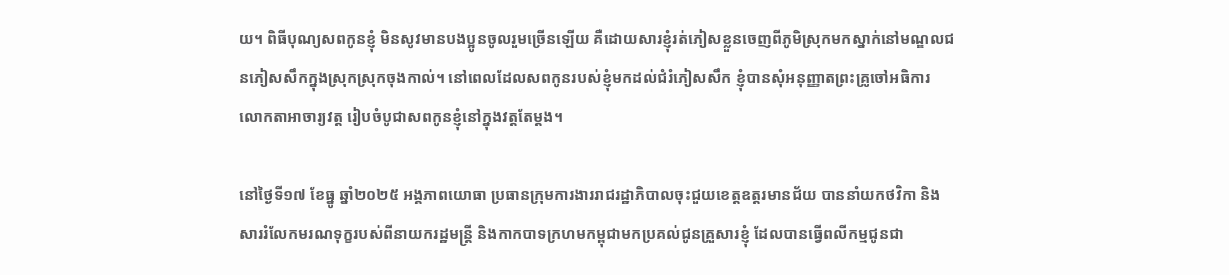យ។ ពិធីបុណ្យសពកូនខ្ញុំ មិនសូវមានបងប្អូនចូលរួមច្រើនឡើយ គឺដោយសារខ្ញុំរត់ភៀសខ្លួនចេញពីភូមិស្រុកមកស្នាក់នៅមណ្ឌលជនភៀសសឹកក្នុងស្រុកស្រុកចុងកាល់។ នៅពេលដែលសពកូនរបស់ខ្ញុំមកដល់ជំរំភៀសសឹក ខ្ញុំបានសុំអនុញ្ញាតព្រះគ្រូចៅអធិការ លោកតាអាចារ្យវត្ត រៀបចំបូជាសពកូនខ្ញុំនៅក្នុងវត្តតែម្ដង។

នៅថ្ងៃទី១៧ ខែធ្នូ ឆ្នាំ២០២៥ អង្គភាពយោធា ប្រធានក្រុមការងាររាជរដ្ឋាភិបាលចុះជួយខេត្តឧត្តរមានជ័យ បាននាំយកថវិកា និងសាររំលែកមរណទុក្ខរបស់ពីនាយករដ្ឋមន្រ្តី និងកាកបាទក្រហមកម្ពុជាមកប្រគល់ជូនគ្រួសារខ្ញុំ ដែលបានធ្វើពលីកម្មជូនជា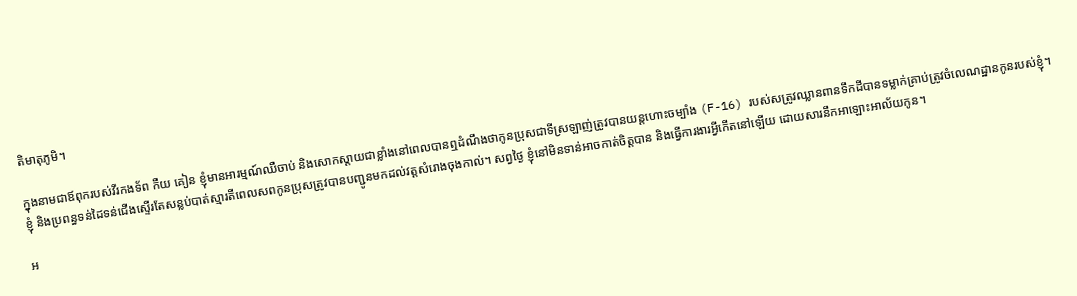តិមាតុភូមិ។

ក្នុងនាមជាឪពុករបស់វីរកងទ័ព កឺយ គៀន ខ្ញុំមានអារម្មណ៍ឈឺចាប់ និងសោកស្តាយជាខ្លាំងនៅពេលបានឮដំណឹងថាកូនប្រុសជាទីស្រឡាញ់ត្រូវបានយន្តហោះចម្បាំង (F-16) របស់សត្រូវឈ្លានពានទឹកដីបានទម្លាក់គ្រាប់ត្រូវចំលេណដ្ឋានកូនរបស់ខ្ញុំ។ ខ្ញុំ និងប្រពន្ធទន់ដៃទន់ជើងស្ទើរតែសន្លប់បាត់ស្មារតីពេលសពកូនប្រុសត្រូវបានបញ្ជូនមកដល់វត្តសំរោងចុងកាល់។ សព្វថ្ងៃ ខ្ញុំនៅមិនទាន់អាចកាត់ចិត្តបាន និងធ្វើការងារអ្វីកើតនៅឡើយ ដោយសារនឹកអាឡោះអាល័យកូន។

អ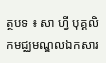ត្ថបទ ៖ សា ហ្វី បុគ្គលិកមជ្ឈមណ្ឌលឯកសារ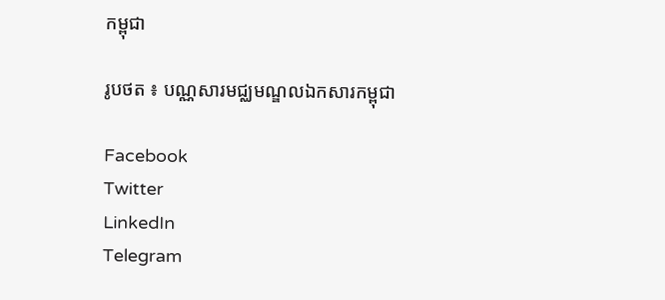កម្ពុជា

រូបថត ៖ បណ្ណសារមជ្ឈមណ្ឌលឯកសារកម្ពុជា

Facebook
Twitter
LinkedIn
Telegram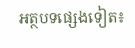អត្ថបទផ្សេងទៀត៖